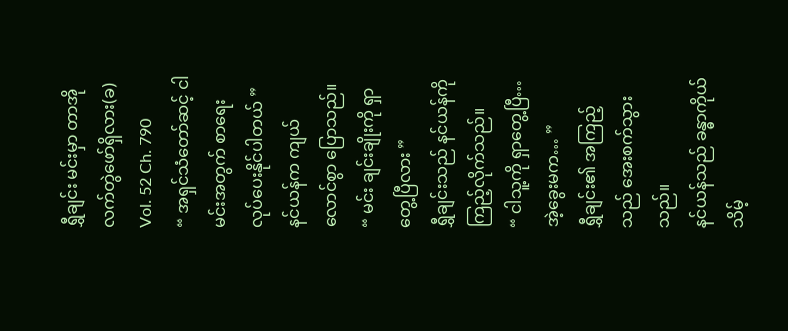ရွှီချင်း မင်းမှာ တာအိုလက်တွဲဖော်ရှိလား(ခ)
Vol. 52 Ch. 790
“ အရှင်သံတော်ဆင့် ငါမင်းအတွက် စာရေးလုပ်ပေးနိုင်ပါတယ် ”
နင်ယန်က ကျယ်လောင်စွာ ပြောသည်။
“ မင်း ချင်းချိုးကို ရှာတွေ့ပြီလား ”
ရွှီချင်းသည် နင်ယန်ကို ကြည့်လိုက်သည်။
“ ငါသူ့ကို ရှာတွေ့ပြီ… အဲ့ခွေးမက… ”
ရွှီချင်း၏ အကြည့်သည် အေးစက်သွားသည်။
နင်ယန်သည် ခန္ဓာကိုယ်သိမ့်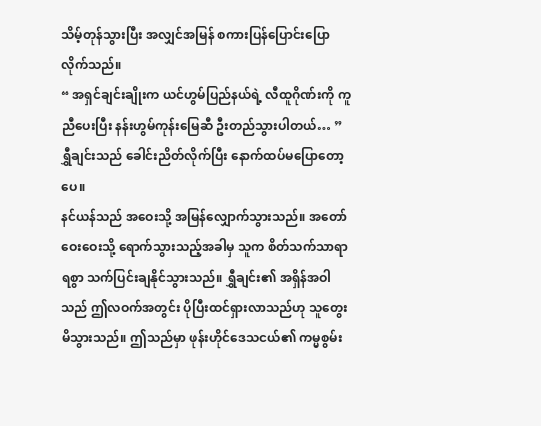သိမ့်တုန်သွားပြီး အလျှင်အမြန် စကားပြန်ပြောင်းပြောလိုက်သည်။
“ အရှင်ချင်းချိုးက ယင်ဟွမ်ပြည်နယ်ရဲ့ လီထူဂိုဏ်းကို ကူညီပေးပြီး နန်းဟွမ်ကုန်းမြေဆီ ဦးတည်သွားပါတယ်… ”
ရွှီချင်းသည် ခေါင်းညိတ်လိုက်ပြီး နောက်ထပ်မပြောတော့ပေ။
နင်ယန်သည် အဝေးသို့ အမြန်လျှောက်သွားသည်။ အတော်ဝေးဝေးသို့ ရောက်သွားသည့်အခါမှ သူက စိတ်သက်သာရာရစွာ သက်ပြင်းချနိုင်သွားသည်။ ရွှီချင်း၏ အရှိန်အဝါသည် ဤလဝက်အတွင်း ပိုပြီးထင်ရှားလာသည်ဟု သူတွေးမိသွားသည်။ ဤသည်မှာ ဖုန်းဟိုင်ဒေသငယ်၏ ကမ္မစွမ်း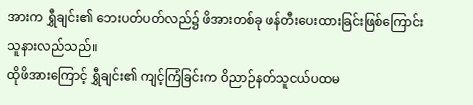အားက ရွှီချင်း၏ ဘေးပတ်ပတ်လည်၌ ဖိအားတစ်ခု ဖန်တီးပေးထားခြင်းဖြစ်ကြောင်း သူနားလည်သည်။
ထိုဖိအားကြောင့် ရွှီချင်း၏ ကျင့်ကြံခြင်းက ဝိညာဉ်နတ်သူငယ်ပထမ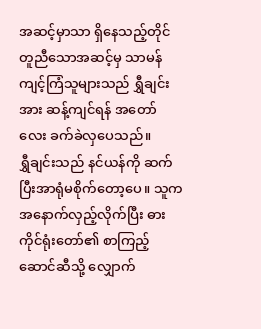အဆင့်မှာသာ ရှိနေသည့်တိုင် တူညီသောအဆင့်မှ သာမန်ကျင့်ကြံသူများသည် ရွှီချင်းအား ဆန့်ကျင်ရန် အတော်လေး ခက်ခဲလှပေသည်။
ရွှီချင်းသည် နင်ယန်ကို ဆက်ပြီးအာရုံမစိုက်တော့ပေ။ သူက အနောက်လှည့်လိုက်ပြီး ဓားကိုင်ရုံးတော်၏ စာကြည့်ဆောင်ဆီသို့ လျှောက်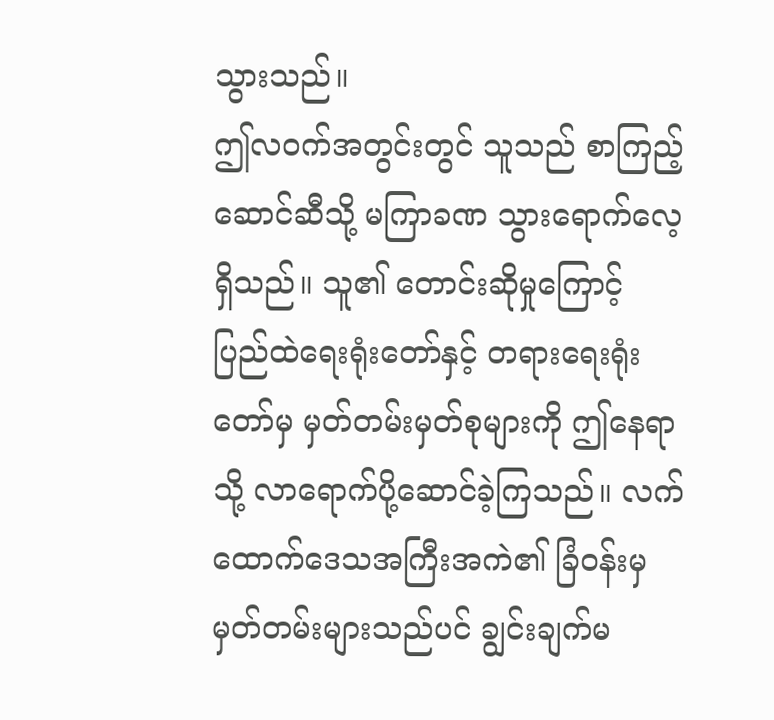သွားသည်။
ဤလဝက်အတွင်းတွင် သူသည် စာကြည့်ဆောင်ဆီသို့ မကြာခဏ သွားရောက်လေ့ ရှိသည်။ သူ၏ တောင်းဆိုမှုကြောင့် ပြည်ထဲရေးရုံးတော်နှင့် တရားရေးရုံးတော်မှ မှတ်တမ်းမှတ်စုများကို ဤနေရာသို့ လာရောက်ပို့ဆောင်ခဲ့ကြသည်။ လက်ထောက်ဒေသအကြီးအကဲ၏ ခြံဝန်းမှ မှတ်တမ်းများသည်ပင် ချွင်းချက်မ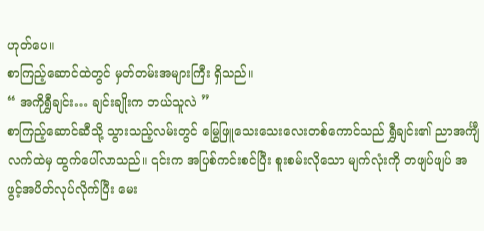ဟုတ်ပေ။
စာကြည့်ဆောင်ထဲတွင် မှတ်တမ်းအများကြီး ရှိသည်။
“ အကိုရွှီချင်း… ချင်းချိုးက ဘယ်သူလဲ ”
စာကြည့်ဆောင်ဆီသို့ သွားသည့်လမ်းတွင် မြွေဖြူသေးသေးလေးတစ်ကောင်သည် ရွှီချင်း၏ ညာအင်္ကျီလက်ထဲမှ ထွက်ပေါ်လာသည်။ ၎င်းက အပြစ်ကင်းစင်ပြီး စူးစမ်းလိုသော မျက်လုံးကို တဖျပ်ဖျပ် အဖွင့်အပိတ်လုပ်လိုက်ပြီး မေး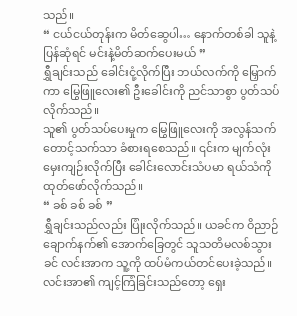သည်။
“ ငယ်ငယ်တုန်းက မိတ်ဆွေပါ… နောက်တစ်ခါ သူနဲ့ပြန်ဆုံရင် မင်းနဲ့မိတ်ဆက်ပေးမယ် ”
ရွှီချင်းသည် ခေါင်းငုံ့လိုက်ပြီး ဘယ်လက်ကို မြှောက်ကာ မြွေဖြူလေး၏ ဦးခေါင်းကို ညင်သာစွာ ပွတ်သပ်လိုက်သည်။
သူ၏ ပွတ်သပ်ပေးမှုက မြွေဖြူလေးကို အလွန်သက်တောင့်သက်သာ ခံစားရစေသည်။ ၎င်းက မျက်လုံးမှေးကျဉ်းလိုက်ပြီး ခေါင်းလောင်းသံပမာ ရယ်သံကို ထုတ်ဖော်လိုက်သည်။
“ ခစ် ခစ် ခစ် ”
ရွှီချင်းသည်လည်း ပြုံးလိုက်သည်။ ယခင်က ဝိညာဉ်ချောက်နက်၏ အောက်ခြေတွင် သူသတိမလစ်သွားခင် လင်းအာက သူ့ကို ထပ်မံကယ်တင်ပေးခဲ့သည်။
လင်းအာ၏ ကျင့်ကြံခြင်းသည်တော့ ရှေး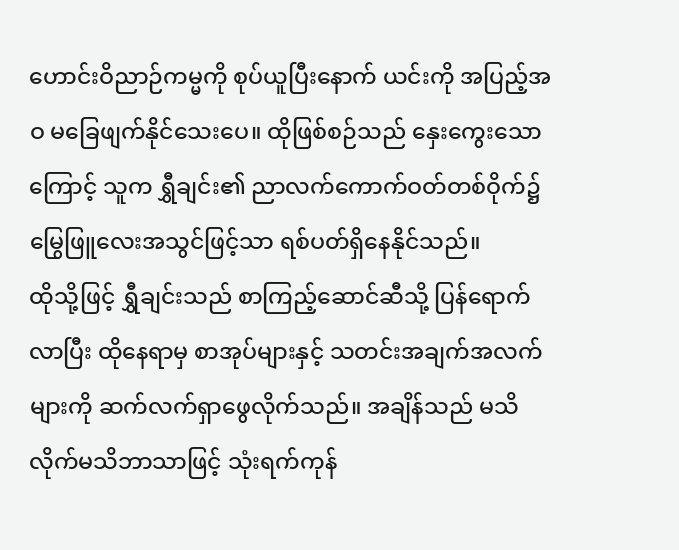ဟောင်းဝိညာဉ်ကမ္မကို စုပ်ယူပြီးနောက် ယင်းကို အပြည့်အဝ မခြေဖျက်နိုင်သေးပေ။ ထိုဖြစ်စဉ်သည် နှေးကွေးသောကြောင့် သူက ရွှီချင်း၏ ညာလက်ကောက်ဝတ်တစ်ဝိုက်၌ မြွေဖြူလေးအသွင်ဖြင့်သာ ရစ်ပတ်ရှိနေနိုင်သည်။
ထိုသို့ဖြင့် ရွှီချင်းသည် စာကြည့်ဆောင်ဆီသို့ ပြန်ရောက်လာပြီး ထိုနေရာမှ စာအုပ်များနှင့် သတင်းအချက်အလက်များကို ဆက်လက်ရှာဖွေလိုက်သည်။ အချိန်သည် မသိလိုက်မသိဘာသာဖြင့် သုံးရက်ကုန်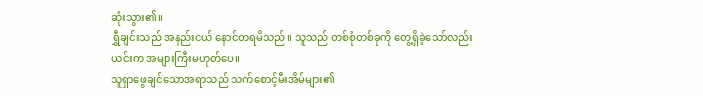ဆုံးသွား၏။
ရွှီချင်းသည် အနည်းငယ် နောင်တရမိသည်။ သူသည် တစ်စုံတစ်ခုကို တွေ့ရှိခဲ့သော်လည်း ယင်းက အများကြီးမဟုတ်ပေ။
သူရှာဖွေချင်သောအရာသည် သက်စောင့်မီးအိမ်များ၏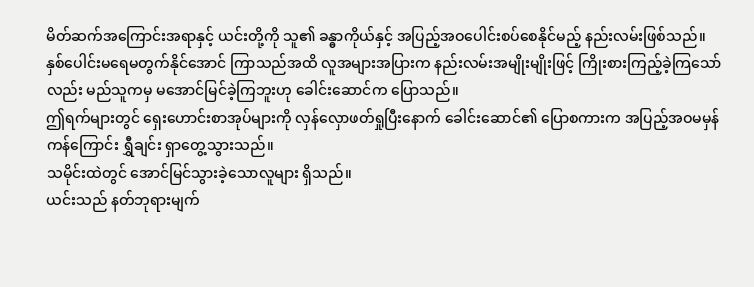မိတ်ဆက်အကြောင်းအရာနှင့် ယင်းတို့ကို သူ၏ ခန္ဓာကိုယ်နှင့် အပြည့်အဝပေါင်းစပ်စေနိုင်မည့် နည်းလမ်းဖြစ်သည်။
နှစ်ပေါင်းမရေမတွက်နိုင်အောင် ကြာသည်အထိ လူအများအပြားက နည်းလမ်းအမျိုးမျိုးဖြင့် ကြိုးစားကြည့်ခဲ့ကြသော်လည်း မည်သူကမှ မအောင်မြင်ခဲ့ကြဘူးဟု ခေါင်းဆောင်က ပြောသည်။
ဤရက်များတွင် ရှေးဟောင်းစာအုပ်များကို လှန်လှောဖတ်ရှုပြီးနောက် ခေါင်းဆောင်၏ ပြောစကားက အပြည့်အဝမမှန်ကန်ကြောင်း ရွှီချင်း ရှာတွေ့သွားသည်။
သမိုင်းထဲတွင် အောင်မြင်သွားခဲ့သောလူများ ရှိသည်။
ယင်းသည် နတ်ဘုရားမျက်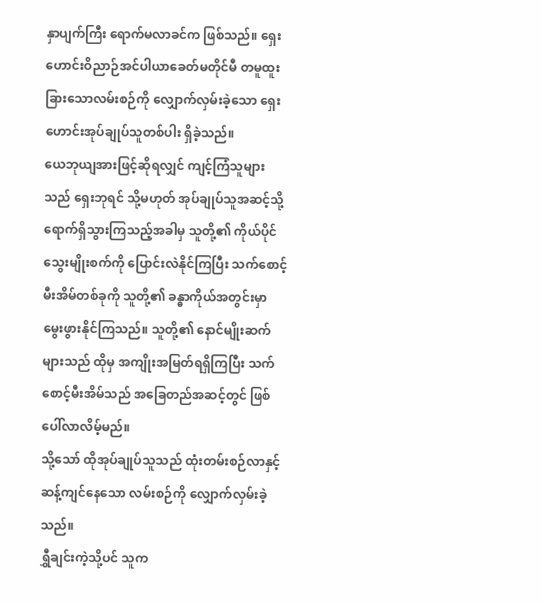နှာပျက်ကြီး ရောက်မလာခင်က ဖြစ်သည်။ ရှေးဟောင်းဝိညာဉ်အင်ပါယာခေတ်မတိုင်မီ တမူထူးခြားသောလမ်းစဉ်ကို လျှောက်လှမ်းခဲ့သော ရှေးဟောင်းအုပ်ချုပ်သူတစ်ပါး ရှိခဲ့သည်။
ယေဘုယျအားဖြင့်ဆိုရလျှင် ကျင့်ကြံသူများသည် ရှေးဘုရင် သို့မဟုတ် အုပ်ချုပ်သူအဆင့်သို့ ရောက်ရှိသွားကြသည့်အခါမှ သူတို့၏ ကိုယ်ပိုင်သွေးမျိုးစက်ကို ပြောင်းလဲနိုင်ကြပြီး သက်စောင့်မီးအိမ်တစ်ခုကို သူတို့၏ ခန္ဓာကိုယ်အတွင်းမှာ မွေးဖွားနိုင်ကြသည်။ သူတို့၏ နောင်မျိုးဆက်များသည် ထိုမှ အကျိုးအမြတ်ရရှိကြပြီး သက်စောင့်မီးအိမ်သည် အခြေတည်အဆင့်တွင် ဖြစ်ပေါ်လာလိမ့်မည်။
သို့သော် ထိုအုပ်ချုပ်သူသည် ထုံးတမ်းစဉ်လာနှင့် ဆန့်ကျင်နေသော လမ်းစဉ်ကို လျှောက်လှမ်းခဲ့သည်။
ရွှီချင်းကဲ့သို့ပင် သူက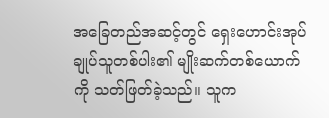အခြေတည်အဆင့်တွင် ရှေးဟောင်းအုပ်ချုပ်သူတစ်ပါး၏ မျိုးဆက်တစ်ယောက်ကို သတ်ဖြတ်ခဲ့သည်။ သူက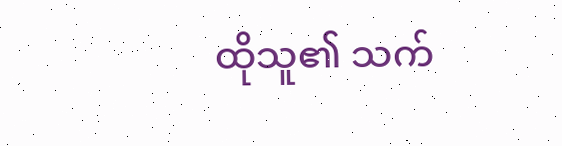ထိုသူ၏ သက်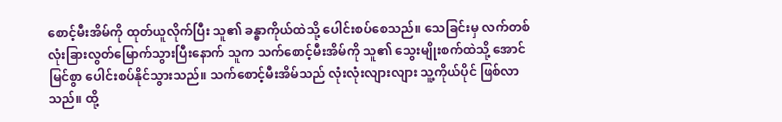စောင့်မီးအိမ်ကို ထုတ်ယူလိုက်ပြီး သူ၏ ခန္ဓာကိုယ်ထဲသို့ ပေါင်းစပ်စေသည်။ သေခြင်းမှ လက်တစ်လုံးခြားလွတ်မြောက်သွားပြီးနောက် သူက သက်စောင့်မီးအိမ်ကို သူ၏ သွေးမျိုးစက်ထဲသို့ အောင်မြင်စွာ ပေါင်းစပ်နိုင်သွားသည်။ သက်စောင့်မီးအိမ်သည် လုံးလုံးလျားလျား သူ့ကိုယ်ပိုင် ဖြစ်လာသည်။ ထို့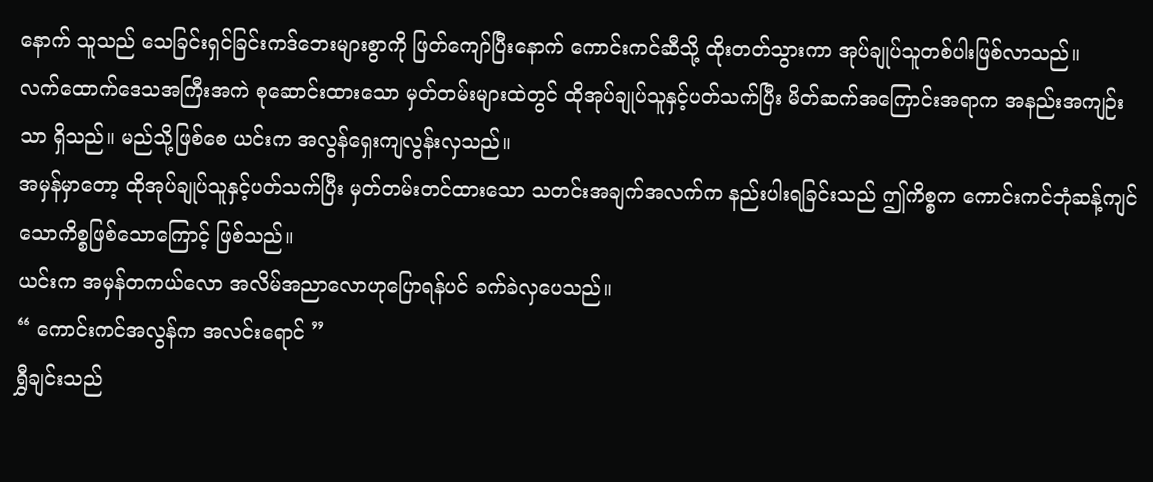နောက် သူသည် သေခြင်းရှင်ခြင်းကဒ်ဘေးများစွာကို ဖြတ်ကျော်ပြီးနောက် ကောင်းကင်ဆီသို့ ထိုးတတ်သွားကာ အုပ်ချုပ်သူတစ်ပါးဖြစ်လာသည်။
လက်ထောက်ဒေသအကြီးအကဲ စုဆောင်းထားသော မှတ်တမ်းများထဲတွင် ထိုအုပ်ချုပ်သူနှင့်ပတ်သက်ပြီး မိတ်ဆက်အကြောင်းအရာက အနည်းအကျဉ်းသာ ရှိသည်။ မည်သို့ဖြစ်စေ ယင်းက အလွန်ရှေးကျလွန်းလှသည်။
အမှန်မှာတော့ ထိုအုပ်ချုပ်သူနှင့်ပတ်သက်ပြီး မှတ်တမ်းတင်ထားသော သတင်းအချက်အလက်က နည်းပါးရခြင်းသည် ဤကိစ္စက ကောင်းကင်ဘုံဆန့်ကျင်သောကိစ္စဖြစ်သောကြောင့် ဖြစ်သည်။
ယင်းက အမှန်တကယ်လော အလိမ်အညာလောဟုပြောရန်ပင် ခက်ခဲလှပေသည်။
“ ကောင်းကင်အလွန်က အလင်းရောင် ”
ရွှီချင်းသည်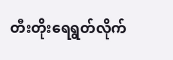တီးတိုးရေရွတ်လိုက်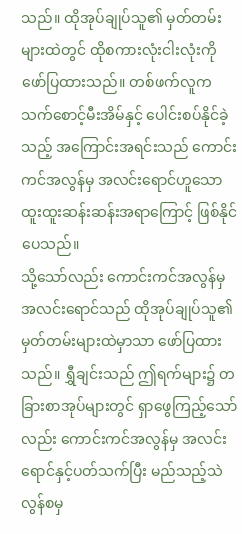သည်။ ထိုအုပ်ချုပ်သူ၏ မှတ်တမ်းများထဲတွင် ထိုစကားလုံးငါးလုံးကို ဖော်ပြထားသည်။ တစ်ဖက်လူက သက်စောင့်မီးအိမ်နှင့် ပေါင်းစပ်နိုင်ခဲ့သည့် အကြောင်းအရင်းသည် ကောင်းကင်အလွန်မှ အလင်းရောင်ဟူသော ထူးထူးဆန်းဆန်းအရာကြောင့် ဖြစ်နိုင်ပေသည်။
သို့သော်လည်း ကောင်းကင်အလွန်မှ အလင်းရောင်သည် ထိုအုပ်ချုပ်သူ၏ မှတ်တမ်းများထဲမှာသာ ဖော်ပြထားသည်။ ရွှီချင်းသည် ဤရက်များ၌ တခြားစာအုပ်များတွင် ရှာဖွေကြည့်သော်လည်း ကောင်းကင်အလွန်မှ အလင်းရောင်နှင့်ပတ်သက်ပြီး မည်သည့်သဲလွန်စမှ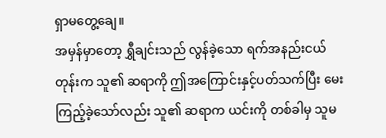ရှာမတွေ့ချေ။
အမှန်မှာတော့ ရွှီချင်းသည် လွန်ခဲ့သော ရက်အနည်းငယ်တုန်းက သူ၏ ဆရာကို ဤအကြောင်းနှင့်ပတ်သက်ပြီး မေးကြည့်ခဲ့သော်လည်း သူ၏ ဆရာက ယင်းကို တစ်ခါမှ သူမ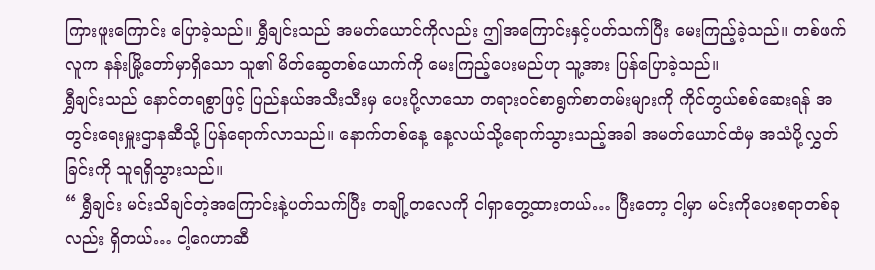ကြားဖူးကြောင်း ပြောခဲ့သည်။ ရွှီချင်းသည် အမတ်ယောင်ကိုလည်း ဤအကြောင်းနှင့်ပတ်သက်ပြီး မေးကြည့်ခဲ့သည်။ တစ်ဖက်လူက နန်းမြို့တော်မှာရှိသော သူ၏ မိတ်ဆွေတစ်ယောက်ကို မေးကြည့်ပေးမည်ဟု သူ့အား ပြန်ပြောခဲ့သည်။
ရွှီချင်းသည် နောင်တရစွာဖြင့် ပြည်နယ်အသီးသီးမှ ပေးပို့လာသော တရားဝင်စာရွက်စာတမ်းများကို ကိုင်တွယ်စစ်ဆေးရန် အတွင်းရေးမှူးဌာနဆီသို့ ပြန်ရောက်လာသည်။ နောက်တစ်နေ့ နေ့လယ်သို့ရောက်သွားသည့်အခါ အမတ်ယောင်ထံမှ အသံပို့လွှတ်ခြင်းကို သူရရှိသွားသည်။
“ ရွှီချင်း မင်းသိချင်တဲ့အကြောင်းနဲ့ပတ်သက်ပြီး တချို့တလေကို ငါရှာတွေ့ထားတယ်… ပြီးတော့ ငါ့မှာ မင်းကိုပေးစရာတစ်ခုလည်း ရှိတယ်… ငါ့ဂေဟာဆီ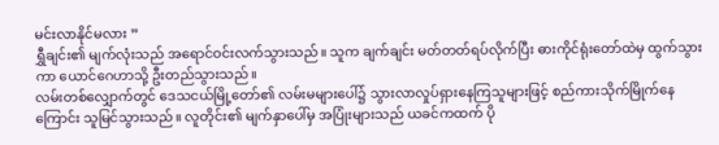မင်းလာနိုင်မလား ”
ရွှီချင်း၏ မျက်လုံးသည် အရောင်ဝင်းလက်သွားသည်။ သူက ချက်ချင်း မတ်တတ်ရပ်လိုက်ပြီး ဓားကိုင်ရုံးတော်ထဲမှ ထွက်သွားကာ ယောင်ဂေဟာသို့ ဦးတည်သွားသည်။
လမ်းတစ်လျှောက်တွင် ဒေသငယ်မြို့တော်၏ လမ်းမများပေါ်၌ သွားလာလှုပ်ရှားနေကြသူများဖြင့် စည်ကားသိုက်မြိုက်နေကြောင်း သူမြင်သွားသည်။ လူတိုင်း၏ မျက်နှာပေါ်မှ အပြုံးများသည် ယခင်ကထက် ပို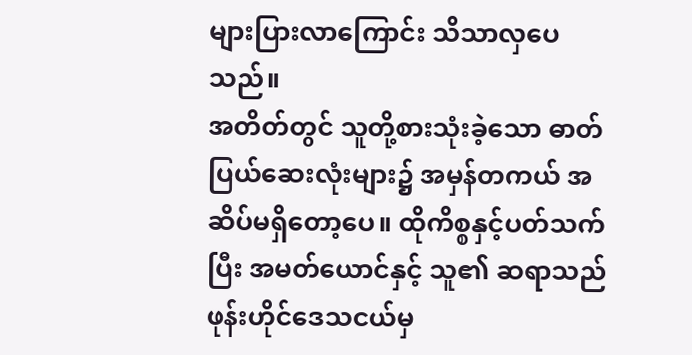များပြားလာကြောင်း သိသာလှပေသည်။
အတိတ်တွင် သူတို့စားသုံးခဲ့သော ဓာတ်ပြယ်ဆေးလုံးများ၌ အမှန်တကယ် အဆိပ်မရှိတော့ပေ။ ထိုကိစ္စနှင့်ပတ်သက်ပြီး အမတ်ယောင်နှင့် သူ၏ ဆရာသည် ဖုန်းဟိုင်ဒေသငယ်မှ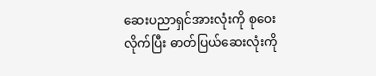ဆေးပညာရှင်အားလုံးကို စုဝေးလိုက်ပြီး ဓာတ်ပြယ်ဆေးလုံးကို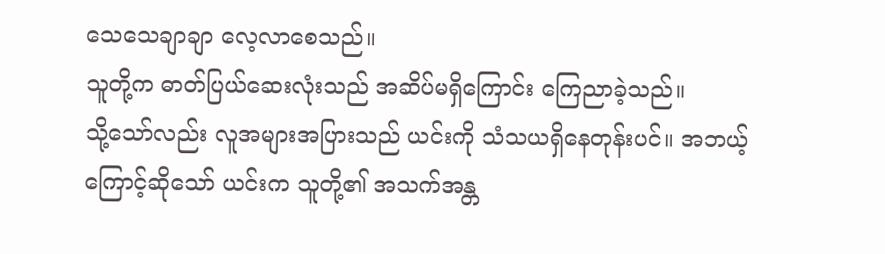သေသေချာချာ လေ့လာစေသည်။
သူတို့က ဓာတ်ပြယ်ဆေးလုံးသည် အဆိပ်မရှိကြောင်း ကြေညာခဲ့သည်။
သို့သော်လည်း လူအများအပြားသည် ယင်းကို သံသယရှိနေတုန်းပင်။ အဘယ့်ကြောင့်ဆိုသော် ယင်းက သူတို့၏ အသက်အန္တ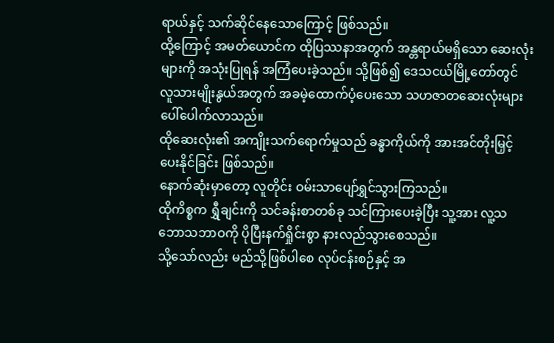ရာယ်နှင့် သက်ဆိုင်နေသောကြောင့် ဖြစ်သည်။
ထို့ကြောင့် အမတ်ယောင်က ထိုပြဿနာအတွက် အန္တရာယ်မရှိသော ဆေးလုံးများကို အသုံးပြုရန် အကြံပေးခဲ့သည်။ သို့ဖြစ်၍ ဒေသငယ်မြို့တော်တွင် လူသားမျိုးနွယ်အတွက် အခမဲ့ထောက်ပံ့ပေးသော သဟဇာတဆေးလုံးများ ပေါ်ပေါက်လာသည်။
ထိုဆေးလုံး၏ အကျိုးသက်ရောက်မှုသည် ခန္ဓာကိုယ်ကို အားအင်တိုးမြှင့်ပေးနိုင်ခြင်း ဖြစ်သည်။
နောက်ဆုံးမှာတော့ လူတိုင်း ဝမ်းသာပျော်ရွှင်သွားကြသည်။
ထိုကိစ္စက ရွှီချင်းကို သင်ခန်းစာတစ်ခု သင်ကြားပေးခဲ့ပြီး သူ့အား လူ့သဘောသဘာဝကို ပိုပြီးနက်ရှိုင်းစွာ နားလည်သွားစေသည်။
သို့သော်လည်း မည်သို့ဖြစ်ပါစေ လုပ်ငန်းစဉ်နှင့် အ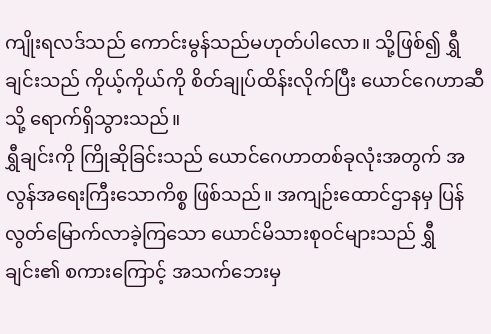ကျိုးရလဒ်သည် ကောင်းမွန်သည်မဟုတ်ပါလော။ သို့ဖြစ်၍ ရွှီချင်းသည် ကိုယ့်ကိုယ်ကို စိတ်ချုပ်ထိန်းလိုက်ပြီး ယောင်ဂေဟာဆီသို့ ရောက်ရှိသွားသည်။
ရွှီချင်းကို ကြိုဆိုခြင်းသည် ယောင်ဂေဟာတစ်ခုလုံးအတွက် အလွန်အရေးကြီးသောကိစ္စ ဖြစ်သည်။ အကျဉ်းထောင်ဌာနမှ ပြန်လွတ်မြောက်လာခဲ့ကြသော ယောင်မိသားစုဝင်များသည် ရွှီချင်း၏ စကားကြောင့် အသက်ဘေးမှ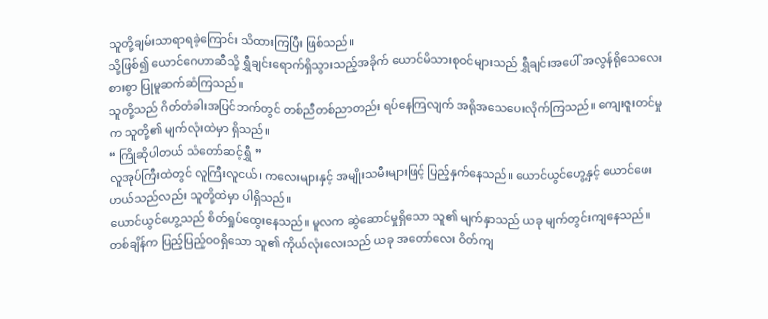သူတို့ချမ်းသာရာရခဲ့ကြောင်း သိထားကြပြီး ဖြစ်သည်။
သို့ဖြစ်၍ ယောင်ဂေဟာဆီသို့ ရွှီချင်းရောက်ရှိသွားသည့်အခိုက် ယောင်မိသားစုဝင်များသည် ရွှီချင်းအပေါ် အလွန်ရိုသေလေးစားစွာ ပြုမူဆက်ဆံကြသည်။
သူတို့သည် ဂိတ်တံခါးအပြင်ဘက်တွင် တစ်ညီတစ်ညာတည်း ရပ်နေကြလျက် အရိုအသေပေးလိုက်ကြသည်။ ကျေးဇူးတင်မှုက သူတို့၏ မျက်လုံးထဲမှာ ရှိသည်။
“ ကြိုဆိုပါတယ် သံတော်ဆင့်ရွှီ ”
လူအုပ်ကြီးထဲတွင် လူကြီးလူငယ်၊ ကလေးများနှင့် အမျိုးသမီးများဖြင့် ပြည့်နှက်နေသည်။ ယောင်ယွင်ဟွေ့နှင့် ယောင်ဖေးဟယ်သည်လည်း သူတို့ထဲမှာ ပါရှိသည်။
ယောင်ယွင်ဟွေ့သည် စိတ်ရှုပ်ထွေးနေသည်။ မူလက ဆွဲဆောင်မှုရှိသော သူ၏ မျက်နှာသည် ယခု မျက်တွင်းကျနေသည်။ တစ်ချိန်က ပြည့်ပြည့်ဝဝရှိသော သူ၏ ကိုယ်လုံးလေးသည် ယခု အတော်လေး ဝိတ်ကျ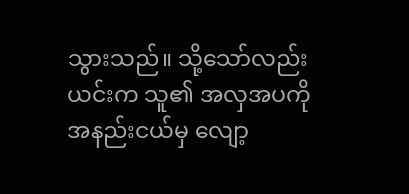သွားသည်။ သို့သော်လည်း ယင်းက သူ၏ အလှအပကို အနည်းငယ်မှ လျော့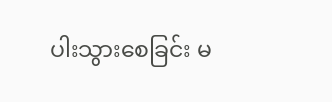ပါးသွားစေခြင်း မ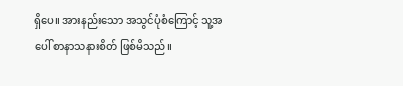ရှိပေ။ အားနည်းသော အသွင်ပုံစံကြောင့် သူ့အပေါ် စာနာသနားစိတ် ဖြစ်မိသည်။